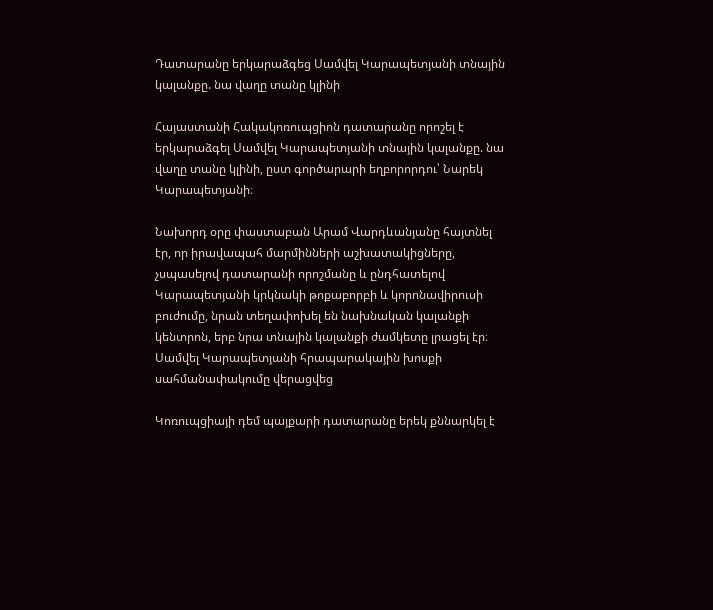Դատարանը երկարաձգեց Սամվել Կարապետյանի տնային կալանքը. նա վաղը տանը կլինի

Հայաստանի Հակակոռուպցիոն դատարանը որոշել է երկարաձգել Սամվել Կարապետյանի տնային կալանքը. նա վաղը տանը կլինի, ըստ գործարարի եղբորորդու՝ Նարեկ Կարապետյանի։

Նախորդ օրը փաստաբան Արամ Վարդևանյանը հայտնել էր, որ իրավապահ մարմինների աշխատակիցները, չսպասելով դատարանի որոշմանը և ընդհատելով Կարապետյանի կրկնակի թոքաբորբի և կորոնավիրուսի բուժումը, նրան տեղափոխել են նախնական կալանքի կենտրոն, երբ նրա տնային կալանքի ժամկետը լրացել էր։ Սամվել Կարապետյանի հրապարակային խոսքի սահմանափակումը վերացվեց

Կոռուպցիայի դեմ պայքարի դատարանը երեկ քննարկել է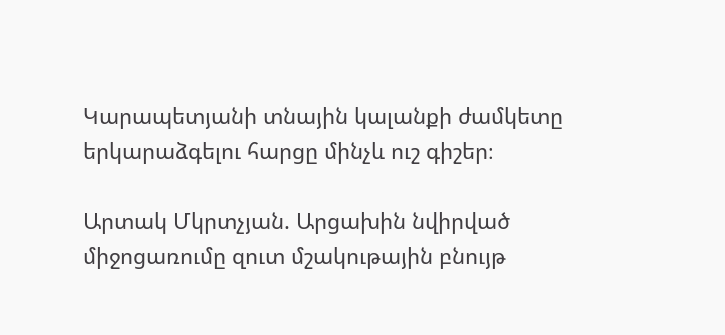Կարապետյանի տնային կալանքի ժամկետը երկարաձգելու հարցը մինչև ուշ գիշեր։

Արտակ Մկրտչյան. Արցախին նվիրված միջոցառումը զուտ մշակութային բնույթ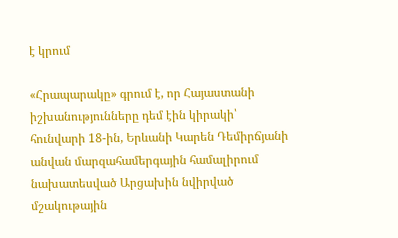է կրում

«Հրապարակը» գրում է, որ Հայաստանի իշխանությունները դեմ էին կիրակի՝ հունվարի 18-ին, Երևանի Կարեն Դեմիրճյանի անվան մարզահամերգային համալիրում նախատեսված Արցախին նվիրված մշակութային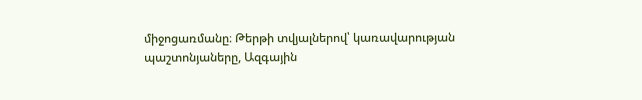միջոցառմանը։ Թերթի տվյալներով՝ կառավարության պաշտոնյաները, Ազգային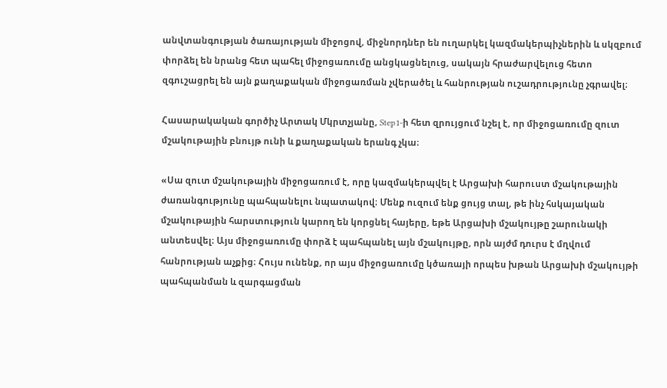անվտանգության ծառայության միջոցով, միջնորդներ են ուղարկել կազմակերպիչներին և սկզբում փորձել են նրանց հետ պահել միջոցառումը անցկացնելուց, սակայն հրաժարվելուց հետո զգուշացրել են այն քաղաքական միջոցառման չվերածել և հանրության ուշադրությունը չգրավել։

Հասարակական գործիչ Արտակ Մկրտչյանը, Step1-ի հետ զրույցում նշել է, որ միջոցառումը զուտ մշակութային բնույթ ունի և քաղաքական երանգ չկա։

«Սա զուտ մշակութային միջոցառում է, որը կազմակերպվել է Արցախի հարուստ մշակութային ժառանգությունը պահպանելու նպատակով։ Մենք ուզում ենք ցույց տալ, թե ինչ հսկայական մշակութային հարստություն կարող են կորցնել հայերը, եթե Արցախի մշակույթը շարունակի անտեսվել։ Այս միջոցառումը փորձ է պահպանել այն մշակույթը, որն այժմ դուրս է մղվում հանրության աչքից։ Հույս ունենք, որ այս միջոցառումը կծառայի որպես խթան Արցախի մշակույթի պահպանման և զարգացման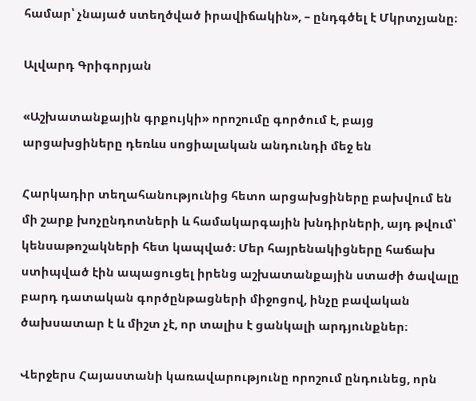համար՝ չնայած ստեղծված իրավիճակին», – ընդգծել է Մկրտչյանը։

Ալվարդ Գրիգորյան

«Աշխատանքային գրքույկի» որոշումը գործում է, բայց արցախցիները դեռևս սոցիալական անդունդի մեջ են

Հարկադիր տեղահանությունից հետո արցախցիները բախվում են մի շարք խոչընդոտների և համակարգային խնդիրների, այդ թվում՝ կենսաթոշակների հետ կապված։ Մեր հայրենակիցները հաճախ ստիպված էին ապացուցել իրենց աշխատանքային ստաժի ծավալը բարդ դատական գործընթացների միջոցով, ինչը բավական ծախսատար է և միշտ չէ, որ տալիս է ցանկալի արդյունքներ։

Վերջերս Հայաստանի կառավարությունը որոշում ընդունեց, որն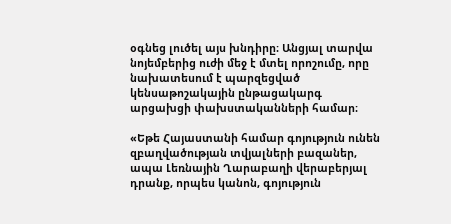օգնեց լուծել այս խնդիրը։ Անցյալ տարվա նոյեմբերից ուժի մեջ է մտել որոշումը, որը նախատեսում է պարզեցված կենսաթոշակային ընթացակարգ արցախցի փախստականների համար։

«Եթե Հայաստանի համար գոյություն ունեն զբաղվածության տվյալների բազաներ, ապա Լեռնային Ղարաբաղի վերաբերյալ դրանք, որպես կանոն, գոյություն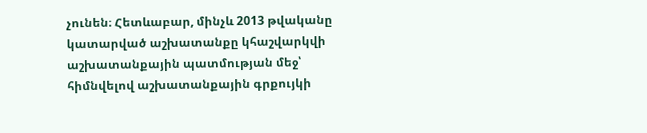չունեն։ Հետևաբար, մինչև 2013 թվականը կատարված աշխատանքը կհաշվարկվի աշխատանքային պատմության մեջ՝ հիմնվելով աշխատանքային գրքույկի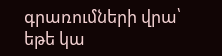գրառումների վրա՝ եթե կա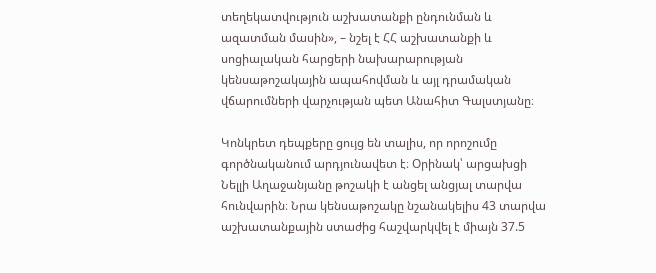տեղեկատվություն աշխատանքի ընդունման և ազատման մասին», – նշել է ՀՀ աշխատանքի և սոցիալական հարցերի նախարարության կենսաթոշակային ապահովման և այլ դրամական վճարումների վարչության պետ Անահիտ Գալստյանը։

Կոնկրետ դեպքերը ցույց են տալիս, որ որոշումը գործնականում արդյունավետ է։ Օրինակ՝ արցախցի Նելլի Աղաջանյանը թոշակի է անցել անցյալ տարվա հունվարին։ Նրա կենսաթոշակը նշանակելիս 43 տարվա աշխատանքային ստաժից հաշվարկվել է միայն 37.5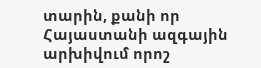տարին, քանի որ Հայաստանի ազգային արխիվում որոշ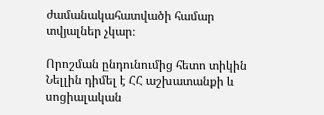ժամանակահատվածի համար տվյալներ չկար։

Որոշման ընդունումից հետո տիկին Նելլին դիմել է ՀՀ աշխատանքի և սոցիալական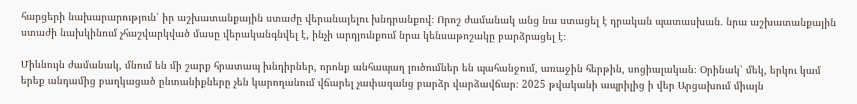հարցերի նախարարություն՝ իր աշխատանքային ստաժը վերանայելու խնդրանքով։ Որոշ ժամանակ անց նա ստացել է դրական պատասխան. նրա աշխատանքային ստաժի նախկինում չհաշվարկված մասը վերականգնվել է, ինչի արդյունքում նրա կենսաթոշակը բարձրացել է։

Միևնույն ժամանակ, մնում են մի շարք հրատապ խնդիրներ, որոնք անհապաղ լուծումներ են պահանջում, առաջին հերթին, սոցիալական։ Օրինակ՝ մեկ, երկու կամ երեք անդամից բաղկացած ընտանիքները չեն կարողանում վճարել չափազանց բարձր վարձավճար։ 2025 թվականի ապրիլից ի վեր Արցախում միայն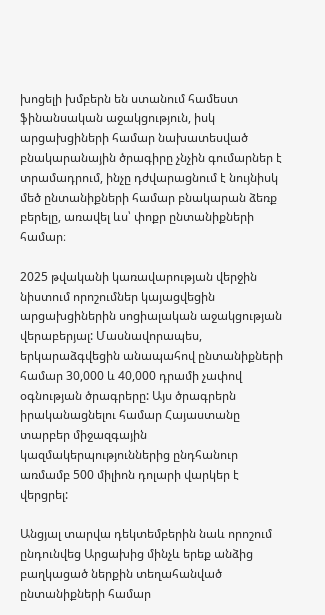խոցելի խմբերն են ստանում համեստ ֆինանսական աջակցություն, իսկ արցախցիների համար նախատեսված բնակարանային ծրագիրը չնչին գումարներ է տրամադրում, ինչը դժվարացնում է նույնիսկ մեծ ընտանիքների համար բնակարան ձեռք բերելը, առավել ևս՝ փոքր ընտանիքների համար։

2025 թվականի կառավարության վերջին նիստում որոշումներ կայացվեցին արցախցիներին սոցիալական աջակցության վերաբերյալ: Մասնավորապես, երկարաձգվեցին անապահով ընտանիքների համար 30,000 և 40,000 դրամի չափով օգնության ծրագրերը: Այս ծրագրերն իրականացնելու համար Հայաստանը տարբեր միջազգային կազմակերպություններից ընդհանուր առմամբ 500 միլիոն դոլարի վարկեր է վերցրել:

Անցյալ տարվա դեկտեմբերին նաև որոշում ընդունվեց Արցախից մինչև երեք անձից բաղկացած ներքին տեղահանված ընտանիքների համար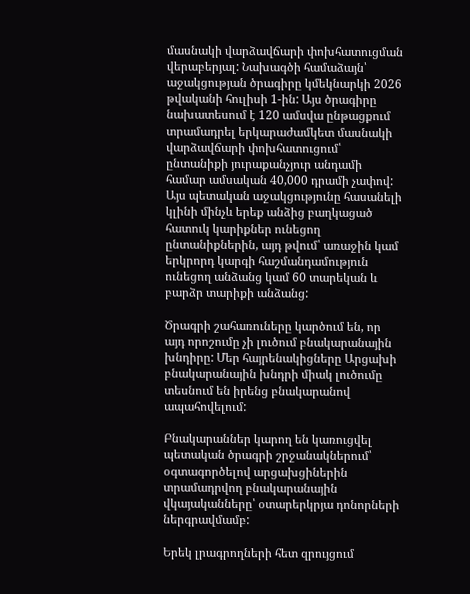մասնակի վարձավճարի փոխհատուցման վերաբերյալ: Նախագծի համաձայն՝ աջակցության ծրագիրը կմեկնարկի 2026 թվականի հուլիսի 1-ին: Այս ծրագիրը նախատեսում է 120 ամսվա ընթացքում տրամադրել երկարաժամկետ մասնակի վարձավճարի փոխհատուցում՝ ընտանիքի յուրաքանչյուր անդամի համար ամսական 40,000 դրամի չափով: Այս պետական աջակցությունը հասանելի կլինի մինչև երեք անձից բաղկացած հատուկ կարիքներ ունեցող ընտանիքներին, այդ թվում՝ առաջին կամ երկրորդ կարգի հաշմանդամություն ունեցող անձանց կամ 60 տարեկան և բարձր տարիքի անձանց:

Ծրագրի շահառուները կարծում են, որ այդ որոշումը չի լուծում բնակարանային խնդիրը: Մեր հայրենակիցները Արցախի բնակարանային խնդրի միակ լուծումը տեսնում են իրենց բնակարանով ապահովելում:

Բնակարաններ կարող են կառուցվել պետական ծրագրի շրջանակներում՝ օգտագործելով արցախցիներին տրամադրվող բնակարանային վկայականները՝ օտարերկրյա դոնորների ներգրավմամբ:

Երեկ լրագրողների հետ զրույցում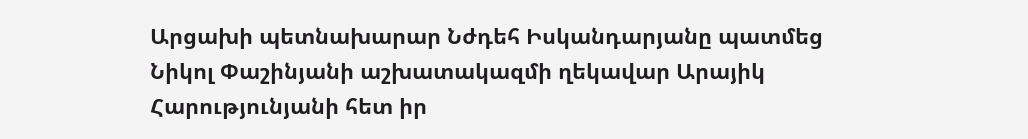Արցախի պետնախարար Նժդեհ Իսկանդարյանը պատմեց Նիկոլ Փաշինյանի աշխատակազմի ղեկավար Արայիկ Հարությունյանի հետ իր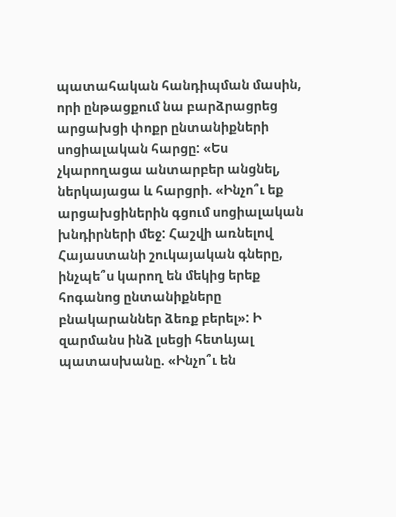պատահական հանդիպման մասին, որի ընթացքում նա բարձրացրեց արցախցի փոքր ընտանիքների սոցիալական հարցը: «Ես չկարողացա անտարբեր անցնել, ներկայացա և հարցրի. «Ինչո՞ւ եք արցախցիներին գցում սոցիալական խնդիրների մեջ: Հաշվի առնելով Հայաստանի շուկայական գները, ինչպե՞ս կարող են մեկից երեք հոգանոց ընտանիքները բնակարաններ ձեռք բերել»: Ի զարմանս ինձ լսեցի հետևյալ պատասխանը. «Ինչո՞ւ են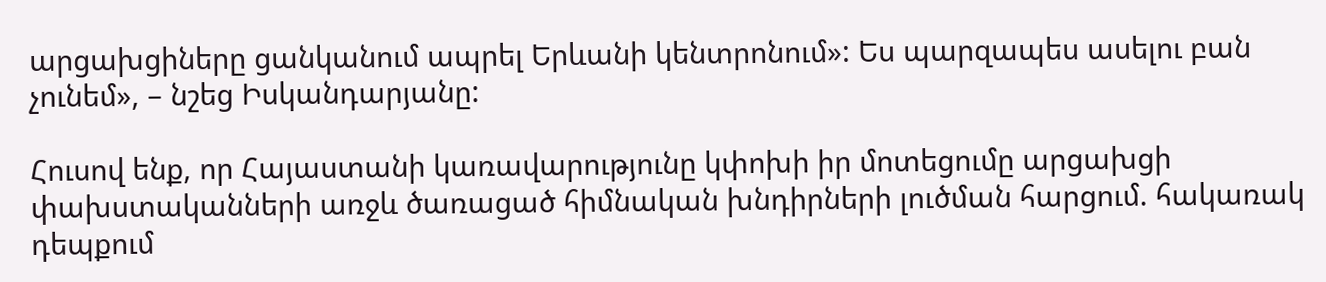արցախցիները ցանկանում ապրել Երևանի կենտրոնում»: Ես պարզապես ասելու բան չունեմ», – նշեց Իսկանդարյանը:

Հուսով ենք, որ Հայաստանի կառավարությունը կփոխի իր մոտեցումը արցախցի փախստականների առջև ծառացած հիմնական խնդիրների լուծման հարցում. հակառակ դեպքում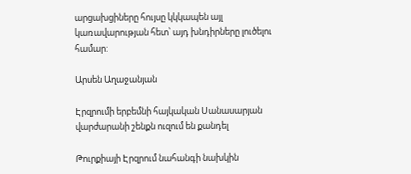արցախցիները հույսը կկկապեն այլ կառավարության հետ՝ այդ խնդիրները լուծելու համար:

Արսեն Աղաջանյան

Էրզրումի երբեմնի հայկական Սանասարյան վարժարանի շենքն ուզում են քանդել

Թուրքիայի Էրզրում նահանգի նախկին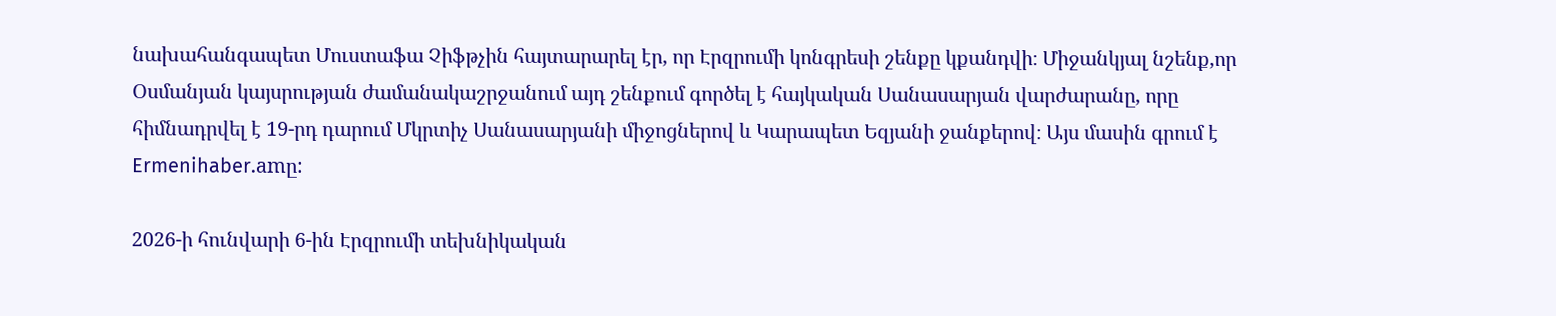նախահանգապետ Մուստաֆա Չիֆթչին հայտարարել էր, որ Էրզրումի կոնգրեսի շենքը կքանդվի։ Միջանկյալ նշենք,որ Օսմանյան կայսրության ժամանակաշրջանում այդ շենքում գործել է հայկական Սանասարյան վարժարանը, որը հիմնադրվել է 19-րդ դարում Մկրտիչ Սանասարյանի միջոցներով և Կարապետ Եզյանի ջանքերով։ Այս մասին գրում է Ermenihaber.amը:

2026-ի հունվարի 6-ին Էրզրումի տեխնիկական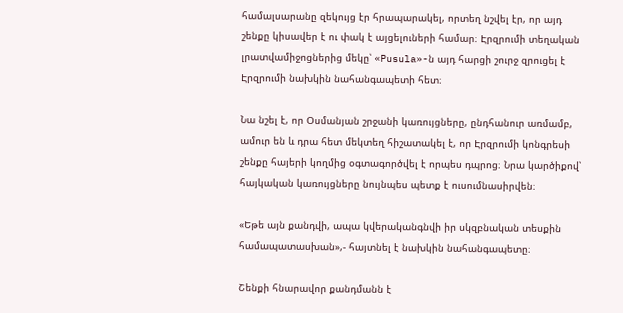համալսարանը զեկույց էր հրապարակել, որտեղ նշվել էր, որ այդ շենքը կիսավեր է ու փակ է այցելուների համար։ Էրզրումի տեղական լրատվամիջոցներից մեկը՝ «Pusula»-ն այդ հարցի շուրջ զրուցել է Էրզրումի նախկին նահանգապետի հետ։

Նա նշել է, որ Օսմանյան շրջանի կառույցները, ընդհանուր առմամբ, ամուր են և դրա հետ մեկտեղ հիշատակել է, որ Էրզրումի կոնգրեսի շենքը հայերի կողմից օգտագործվել է որպես դպրոց։ Նրա կարծիքով՝ հայկական կառույցները նույնպես պետք է ուսումնասիրվեն։

«Եթե այն քանդվի, ապա կվերականգնվի իր սկզբնական տեսքին համապատասխան»,- հայտնել է նախկին նահանգապետը։

Շենքի հնարավոր քանդմանն է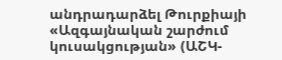անդրադարձել Թուրքիայի «Ազգայնական շարժում կուսակցության» (ԱՇԿ-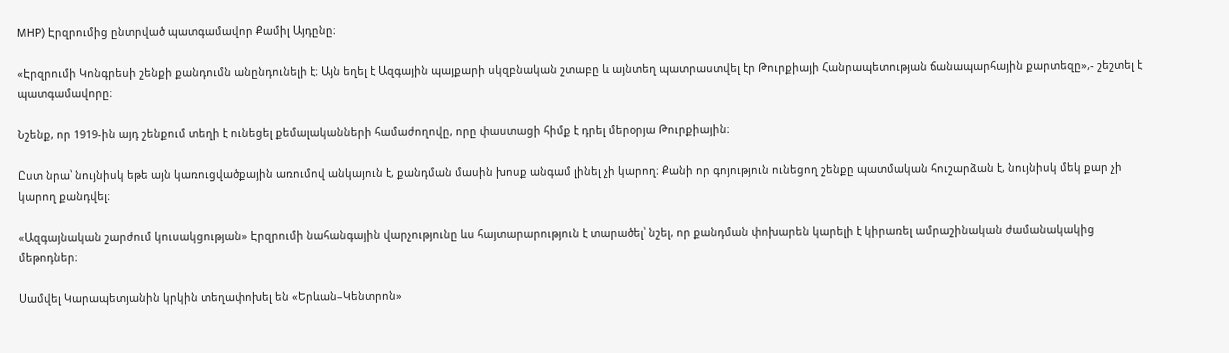MHP) Էրզրումից ընտրված պատգամավոր Քամիլ Այդընը։

«Էրզրումի Կոնգրեսի շենքի քանդումն անընդունելի է։ Այն եղել է Ազգային պայքարի սկզբնական շտաբը և այնտեղ պատրաստվել էր Թուրքիայի Հանրապետության ճանապարհային քարտեզը»,- շեշտել է պատգամավորը։

Նշենք, որ 1919-ին այդ շենքում տեղի է ունեցել քեմալականների համաժողովը, որը փաստացի հիմք է դրել մերօրյա Թուրքիային։

Ըստ նրա՝ նույնիսկ եթե այն կառուցվածքային առումով անկայուն է, քանդման մասին խոսք անգամ լինել չի կարող։ Քանի որ գոյություն ունեցող շենքը պատմական հուշարձան է, նույնիսկ մեկ քար չի կարող քանդվել։

«Ազգայնական շարժում կուսակցության» Էրզրումի նահանգային վարչությունը ևս հայտարարություն է տարածել՝ նշել, որ քանդման փոխարեն կարելի է կիրառել ամրաշինական ժամանակակից մեթոդներ։

Սամվել Կարապետյանին կրկին տեղափոխել են «Երևան–Կենտրոն»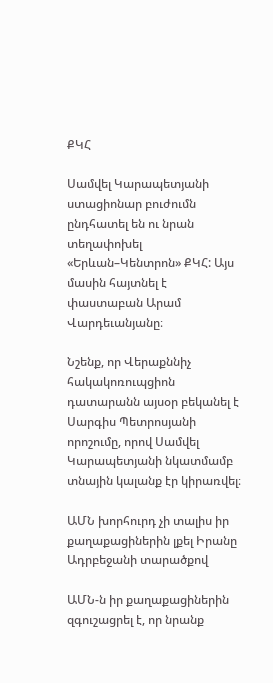ՔԿՀ

Սամվել Կարապետյանի ստացիոնար բուժումն ընդհատել են ու նրան տեղափոխել «Երևան–Կենտրոն» ՔԿՀ: Այս մասին հայտնել է փաստաբան Արամ Վարդեւանյանը։

Նշենք, որ Վերաքննիչ հակակոռուպցիոն դատարանն այսօր բեկանել է Սարգիս Պետրոսյանի որոշումը, որով Սամվել Կարապետյանի նկատմամբ տնային կալանք էր կիրառվել։

ԱՄՆ խորհուրդ չի տալիս իր քաղաքացիներին լքել Իրանը Ադրբեջանի տարածքով

ԱՄՆ-ն իր քաղաքացիներին զգուշացրել է, որ նրանք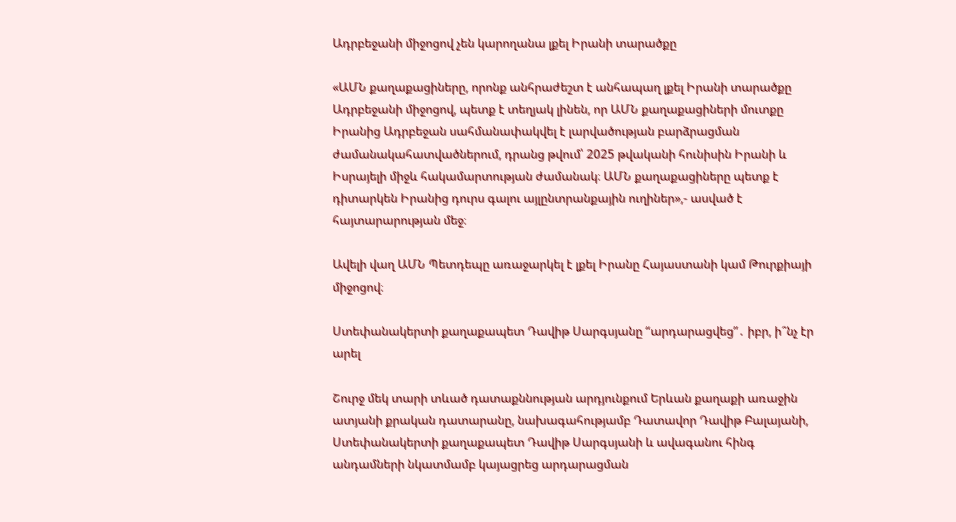Ադրբեջանի միջոցով չեն կարողանա լքել Իրանի տարածքը

«ԱՄՆ քաղաքացիները, որոնք անհրաժեշտ է անհապաղ լքել Իրանի տարածքը Ադրբեջանի միջոցով, պետք է տեղյակ լինեն, որ ԱՄՆ քաղաքացիների մուտքը Իրանից Ադրբեջան սահմանափակվել է լարվածության բարձրացման ժամանակահատվածներում, դրանց թվում՝ 2025 թվականի հունիսին Իրանի և Իսրայելի միջև հակամարտության ժամանակ։ ԱՄՆ քաղաքացիները պետք է դիտարկեն Իրանից դուրս գալու այլընտրանքային ուղիներ»,- ասված է հայտարարության մեջ։

Ավելի վաղ ԱՄՆ Պետդեպը առաջարկել է լքել Իրանը Հայաստանի կամ Թուրքիայի միջոցով։

Ստեփանակերտի քաղաքապետ Դավիթ Սարգսյանը “արդարացվեց”․ իբր, ի՞նչ էր արել

Շուրջ մեկ տարի տևած դատաքննության արդյունքում Երևան քաղաքի առաջին ատյանի քրական դատարանը, նախագահությամբ Դատավոր Դավիթ Բալայանի, Ստեփանակերտի քաղաքապետ Դավիթ Սարգսյանի և ավագանու հինգ անդամների նկատմամբ կայացրեց արդարացման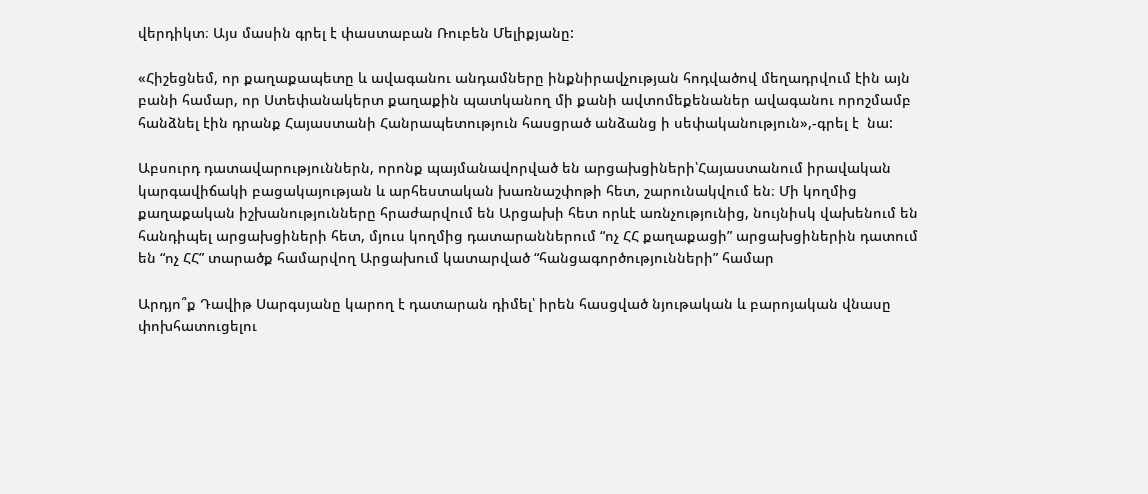վերդիկտ։ Այս մասին գրել է փաստաբան Ռուբեն Մելիքյանը:

«Հիշեցնեմ, որ քաղաքապետը և ավագանու անդամները ինքնիրավչության հոդվածով մեղադրվում էին այն բանի համար, որ Ստեփանակերտ քաղաքին պատկանող մի քանի ավտոմեքենաներ ավագանու որոշմամբ հանձնել էին դրանք Հայաստանի Հանրապետություն հասցրած անձանց ի սեփականություն»,-գրել է  նա:

Աբսուրդ դատավարություններն, որոնք պայմանավորված են արցախցիների՝Հայաստանում իրավական կարգավիճակի բացակայության և արհեստական խառնաշփոթի հետ, շարունակվում են։ Մի կողմից քաղաքական իշխանությունները հրաժարվում են Արցախի հետ որևէ առնչությունից, նույնիսկ վախենում են հանդիպել արցախցիների հետ, մյուս կողմից դատարաններում “ոչ ՀՀ քաղաքացի” արցախցիներին դատում են “ոչ ՀՀ” տարածք համարվող Արցախում կատարված “հանցագործությունների” համար

Արդյո՞ք Դավիթ Սարգսյանը կարող է դատարան դիմել՝ իրեն հասցված նյութական և բարոյական վնասը փոխհատուցելու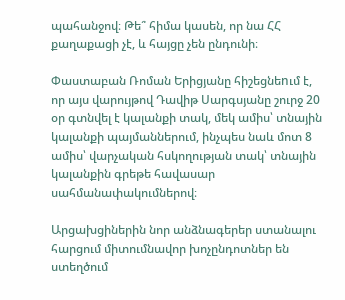պահանջով։ Թե՞ հիմա կասեն, որ նա ՀՀ քաղաքացի չէ, և հայցը չեն ընդունի։

Փաստաբան Ռոման Երիցյանը հիշեցնեnւմ է, որ այս վարույթով Դավիթ Սարգսյանը շուրջ 20 օր գտնվել է կալանքի տակ, մեկ ամիս՝ տնային կալանքի պայմաններում, ինչպես նաև մոտ 8 ամիս՝ վարչական հսկողության տակ՝ տնային կալանքին գրեթե հավասար սահմանափակումներով։

Արցախցիներին նոր անձնագերեր ստանալու հարցում միտումնավոր խոչընդոտներ են ստեղծում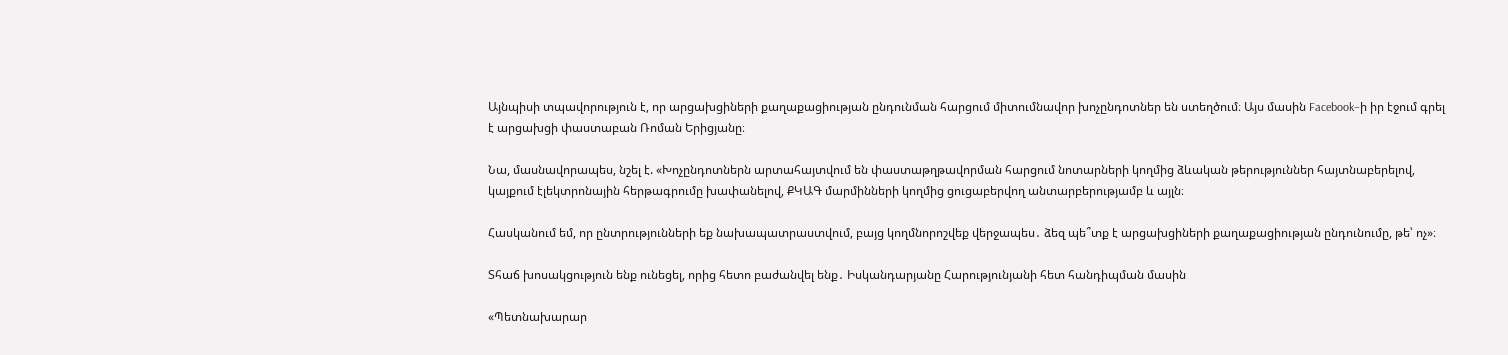Այնպիսի տպավորություն է, որ արցախցիների քաղաքացիության ընդունման հարցում միտումնավոր խոչընդոտներ են ստեղծում։ Այս մասին Facebook–ի իր էջում գրել է արցախցի փաստաբան Ռոման Երիցյանը։

Նա, մասնավորապես, նշել է. «Խոչընդոտներն արտահայտվում են փաստաթղթավորման հարցում նոտարների կողմից ձևական թերություններ հայտնաբերելով, կայքում էլեկտրոնային հերթագրումը խափանելով, ՔԿԱԳ մարմինների կողմից ցուցաբերվող անտարբերությամբ և այլն։

Հասկանում եմ, որ ընտրությունների եք նախապատրաստվում, բայց կողմնորոշվեք վերջապես․ ձեզ պե՞տք է արցախցիների քաղաքացիության ընդունումը, թե՝ ոչ»։

Տհաճ խոսակցություն ենք ունեցել, որից հետո բաժանվել ենք․ Իսկանդարյանը Հարությունյանի հետ հանդիպման մասին

«Պետնախարար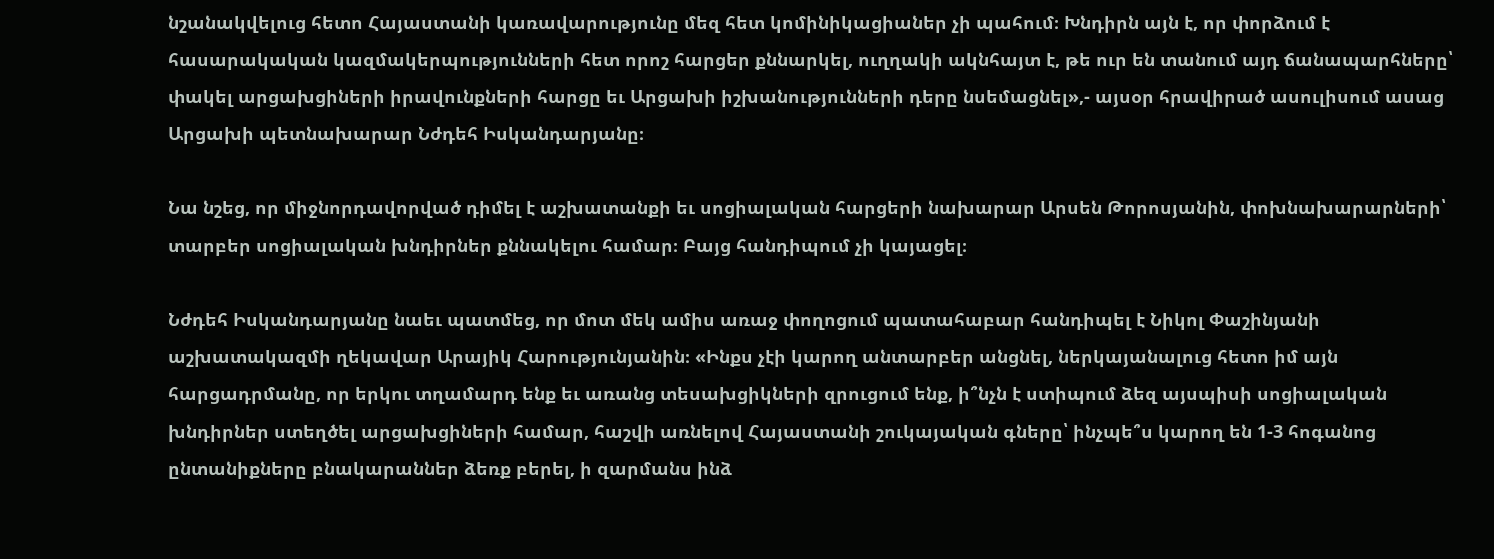նշանակվելուց հետո Հայաստանի կառավարությունը մեզ հետ կոմինիկացիաներ չի պահում։ Խնդիրն այն է, որ փորձում է հասարակական կազմակերպությունների հետ որոշ հարցեր քննարկել, ուղղակի ակնհայտ է, թե ուր են տանում այդ ճանապարհները՝ փակել արցախցիների իրավունքների հարցը եւ Արցախի իշխանությունների դերը նսեմացնել»,- այսօր հրավիրած ասուլիսում ասաց Արցախի պետնախարար Նժդեհ Իսկանդարյանը։

Նա նշեց, որ միջնորդավորված դիմել է աշխատանքի եւ սոցիալական հարցերի նախարար Արսեն Թորոսյանին, փոխնախարարների՝ տարբեր սոցիալական խնդիրներ քննակելու համար։ Բայց հանդիպում չի կայացել։

Նժդեհ Իսկանդարյանը նաեւ պատմեց, որ մոտ մեկ ամիս առաջ փողոցում պատահաբար հանդիպել է Նիկոլ Փաշինյանի աշխատակազմի ղեկավար Արայիկ Հարությունյանին։ «Ինքս չէի կարող անտարբեր անցնել, ներկայանալուց հետո իմ այն հարցադրմանը, որ երկու տղամարդ ենք եւ առանց տեսախցիկների զրուցում ենք, ի՞նչն է ստիպում ձեզ այսպիսի սոցիալական խնդիրներ ստեղծել արցախցիների համար, հաշվի առնելով Հայաստանի շուկայական գները՝ ինչպե՞ս կարող են 1-3 հոգանոց ընտանիքները բնակարաններ ձեռք բերել, ի զարմանս ինձ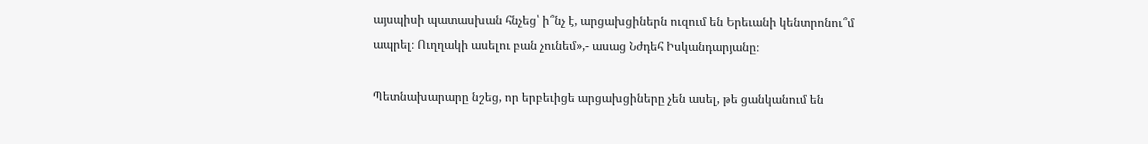այսպիսի պատասխան հնչեց՝ ի՞նչ է, արցախցիներն ուզում են Երեւանի կենտրոնու՞մ ապրել։ Ուղղակի ասելու բան չունեմ»,- ասաց Նժդեհ Իսկանդարյանը։

Պետնախարարը նշեց, որ երբեւիցե արցախցիները չեն ասել, թե ցանկանում են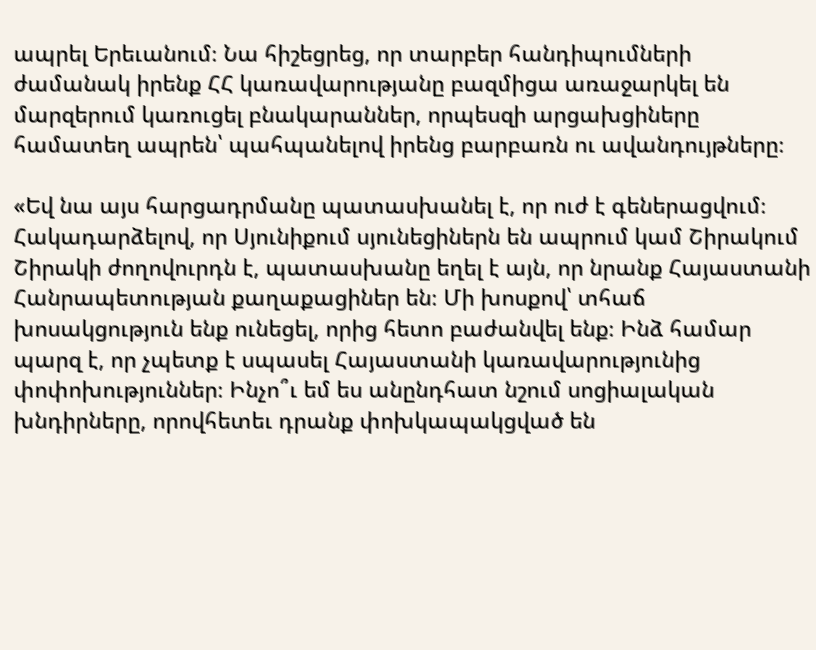ապրել Երեւանում։ Նա հիշեցրեց, որ տարբեր հանդիպումների ժամանակ իրենք ՀՀ կառավարությանը բազմիցա առաջարկել են մարզերում կառուցել բնակարաններ, որպեսզի արցախցիները համատեղ ապրեն՝ պահպանելով իրենց բարբառն ու ավանդույթները։

«Եվ նա այս հարցադրմանը պատասխանել է, որ ուժ է գեներացվում։ Հակադարձելով, որ Սյունիքում սյունեցիներն են ապրում կամ Շիրակում Շիրակի ժողովուրդն է, պատասխանը եղել է այն, որ նրանք Հայաստանի Հանրապետության քաղաքացիներ են։ Մի խոսքով՝ տհաճ խոսակցություն ենք ունեցել, որից հետո բաժանվել ենք։ Ինձ համար պարզ է, որ չպետք է սպասել Հայաստանի կառավարությունից փոփոխություններ։ Ինչո՞ւ եմ ես անընդհատ նշում սոցիալական խնդիրները, որովհետեւ դրանք փոխկապակցված են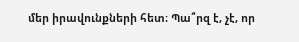մեր իրավունքների հետ։ Պա՞րզ է, չէ, որ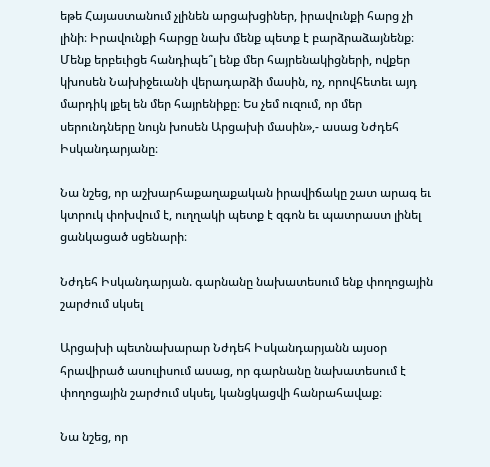եթե Հայաստանում չլինեն արցախցիներ, իրավունքի հարց չի լինի։ Իրավունքի հարցը նախ մենք պետք է բարձրաձայնենք։ Մենք երբեւիցե հանդիպե՞լ ենք մեր հայրենակիցների, ովքեր կխոսեն Նախիջեւանի վերադարձի մասին, ոչ, որովհետեւ այդ մարդիկ լքել են մեր հայրենիքը։ Ես չեմ ուզում, որ մեր սերունդները նույն խոսեն Արցախի մասին»,- ասաց Նժդեհ Իսկանդարյանը։

Նա նշեց, որ աշխարհաքաղաքական իրավիճակը շատ արագ եւ կտրուկ փոխվում է, ուղղակի պետք է զգոն եւ պատրաստ լինել ցանկացած սցենարի։

Նժդեհ Իսկանդարյան. գարնանը նախատեսում ենք փողոցային շարժում սկսել

Արցախի պետնախարար Նժդեհ Իսկանդարյանն այսօր հրավիրած ասուլիսում ասաց, որ գարնանը նախատեսում է փողոցային շարժում սկսել, կանցկացվի հանրահավաք։

Նա նշեց, որ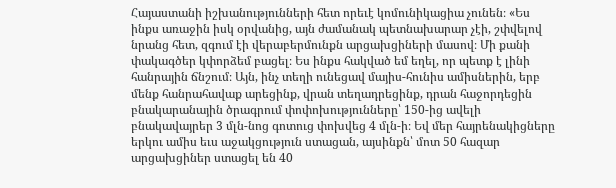Հայաստանի իշխանությունների հետ որեւէ կոմունիկացիա չունեն։ «Ես ինքս առաջին իսկ օրվանից, այն ժամանակ պետնախարար չէի, շփվելով նրանց հետ, զգում էի վերաբերմունքն արցախցիների մասով։ Մի քանի փակագծեր կփորձեմ բացել։ Ես ինքս հակված եմ եղել, որ պետք է լինի հանրային ճնշում։ Այն, ինչ տեղի ունեցավ մայիս-հունիս ամիսներին, երբ մենք հանրահավաք արեցինք, վրան տեղադրեցինք, դրան հաջորդեցին բնակարանային ծրագրում փոփոխությունները՝ 150-ից ավելի բնակավայրեր 3 մլն-նոց գոտուց փոխվեց 4 մլն-ի։ Եվ մեր հայրենակիցները երկու ամիս եւս աջակցություն ստացան, այսինքն՝ մոտ 50 հազար արցախցիներ ստացել են 40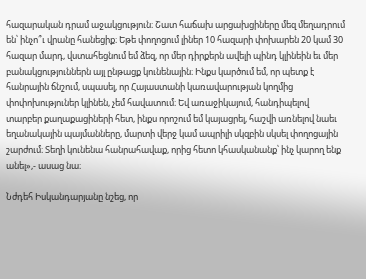հազարական դրամ աջակցություն։ Շատ հաճախ արցախցիները մեզ մեղադրում են՝ ինչո՞ւ վրանը հանեցիք։ Եթե փողոցում լիներ 10 հազարի փոխարեն 20 կամ 30 հազար մարդ, վստահեցնում եմ ձեզ, որ մեր դիրքերն ավելի պինդ կլինեին եւ մեր բանակցություններն այլ ընթացք կունենային։ Ինքս կարծում եմ, որ պետք է հանրային ճնշում, սպասել, որ Հայաստանի կառավարության կողմից փոփոխություներ կլինեն, չեմ հավատում։ Եվ առաջիկայում, հանդիպելով տարբեր քաղաքացիների հետ, ինքս որոշում եմ կայացրել, հաշվի առնելով նաեւ եղանակային պայմանները, մարտի վերջ կամ ապրիլի սկզբին սկսել փողոցային շարժում։ Տեղի կունենա հանրահավաք, որից հետո կհասկանանք՝ ինչ կարող ենք անել»,- ասաց նա։

Նժդեհ Իսկանդարյանը նշեց, որ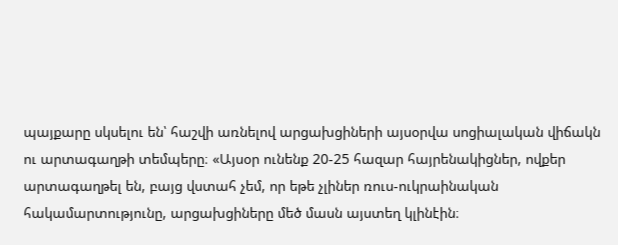պայքարը սկսելու են՝ հաշվի առնելով արցախցիների այսօրվա սոցիալական վիճակն ու արտագաղթի տեմպերը։ «Այսօր ունենք 20-25 հազար հայրենակիցներ, ովքեր արտագաղթել են, բայց վստահ չեմ, որ եթե չլիներ ռուս-ուկրաինական հակամարտությունը, արցախցիները մեծ մասն այստեղ կլինէին։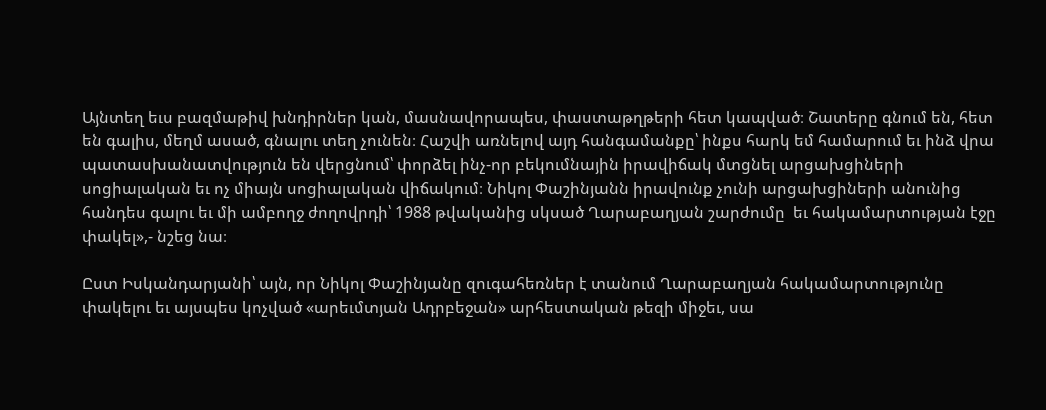Այնտեղ եւս բազմաթիվ խնդիրներ կան, մասնավորապես, փաստաթղթերի հետ կապված։ Շատերը գնում են, հետ են գալիս, մեղմ ասած, գնալու տեղ չունեն։ Հաշվի առնելով այդ հանգամանքը՝ ինքս հարկ եմ համարում եւ ինձ վրա պատասխանատվություն են վերցնում՝ փորձել ինչ-որ բեկումնային իրավիճակ մտցնել արցախցիների սոցիալական եւ ոչ միայն սոցիալական վիճակում։ Նիկոլ Փաշինյանն իրավունք չունի արցախցիների անունից հանդես գալու եւ մի ամբողջ ժողովրդի՝ 1988 թվականից սկսած Ղարաբաղյան շարժումը  եւ հակամարտության էջը փակել»,- նշեց նա։

Ըստ Իսկանդարյանի՝ այն, որ Նիկոլ Փաշինյանը զուգահեռներ է տանում Ղարաբաղյան հակամարտությունը փակելու եւ այսպես կոչված «արեւմտյան Ադրբեջան» արհեստական թեզի միջեւ, սա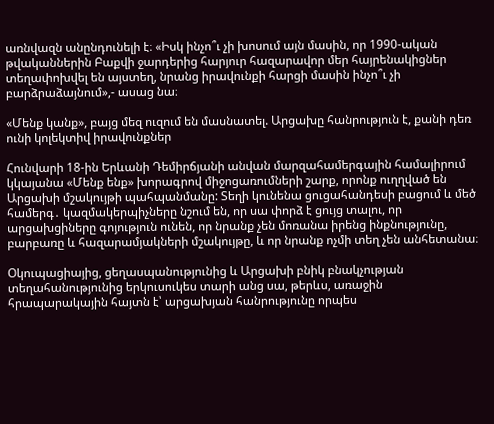առնվազն անընդունելի է։ «Իսկ ինչո՞ւ չի խոսում այն մասին, որ 1990-ական թվականներին Բաքվի ջարդերից հարյուր հազարավոր մեր հայրենակիցներ տեղափոխվել են այստեղ, նրանց իրավունքի հարցի մասին ինչո՞ւ չի բարձրաձայնում»,- ասաց նա։

«Մենք կանք», բայց մեզ ուզում են մասնատել. Արցախը հանրություն է, քանի դեռ ունի կոլեկտիվ իրավունքներ

Հունվարի 18-ին Երևանի Դեմիրճյանի անվան մարզահամերգային համալիրում կկայանա «Մենք ենք» խորագրով միջոցառումների շարք, որոնք ուղղված են Արցախի մշակույթի պահպանմանը: Տեղի կունենա ցուցահանդեսի բացում և մեծ համերգ․ կազմակերպիչները նշում են, որ սա փորձ է ցույց տալու, որ արցախցիները գոյություն ունեն, որ նրանք չեն մոռանա իրենց ինքնությունը, բարբառը և հազարամյակների մշակույթը, և որ նրանք ոչմի տեղ չեն անհետանա։

Օկուպացիայից, ցեղասպանությունից և Արցախի բնիկ բնակչության տեղահանությունից երկուսուկես տարի անց սա, թերևս, առաջին հրապարակային հայտն է՝ արցախյան հանրությունը որպես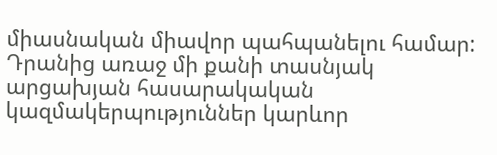միասնական միավոր պահպանելու համար: Դրանից առաջ մի քանի տասնյակ արցախյան հասարակական կազմակերպություններ կարևոր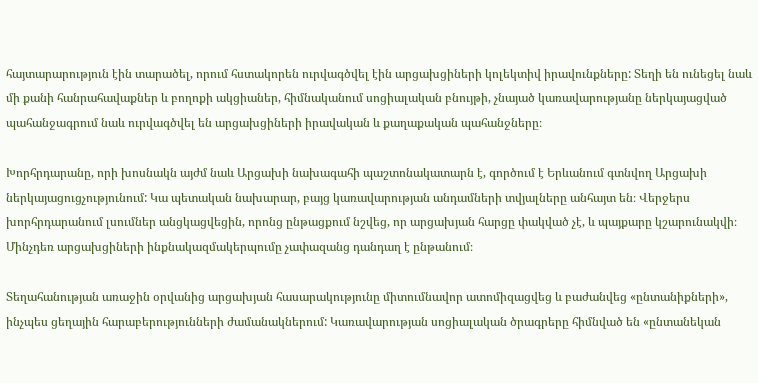հայտարարություն էին տարածել, որում հստակորեն ուրվագծվել էին արցախցիների կոլեկտիվ իրավունքները: Տեղի են ունեցել նաև մի քանի հանրահավաքներ և բողոքի ակցիաներ, հիմնականում սոցիալական բնույթի, չնայած կառավարությանը ներկայացված պահանջագրում նաև ուրվագծվել են արցախցիների իրավական և քաղաքական պահանջները։

Խորհրդարանը, որի խոսնակն այժմ նաև Արցախի նախագահի պաշտոնակատարն է, գործում է Երևանում գտնվող Արցախի ներկայացուցչությունում: Կա պետական նախարար, բայց կառավարության անդամների տվյալները անհայտ են։ Վերջերս խորհրդարանում լսումներ անցկացվեցին, որոնց ընթացքում նշվեց, որ արցախյան հարցը փակված չէ, և պայքարը կշարունակվի։ Մինչդեռ արցախցիների ինքնակազմակերպումը չափազանց դանդաղ է ընթանում։

Տեղահանության առաջին օրվանից արցախյան հասարակությունը միտումնավոր ատոմիզացվեց և բաժանվեց «ընտանիքների», ինչպես ցեղային հարաբերությունների ժամանակներում: Կառավարության սոցիալական ծրագրերը հիմնված են «ընտանեկան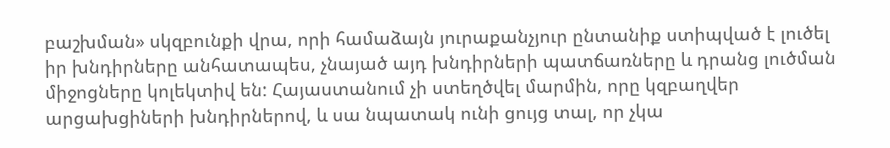բաշխման» սկզբունքի վրա, որի համաձայն յուրաքանչյուր ընտանիք ստիպված է լուծել իր խնդիրները անհատապես, չնայած այդ խնդիրների պատճառները և դրանց լուծման միջոցները կոլեկտիվ են: Հայաստանում չի ստեղծվել մարմին, որը կզբաղվեր արցախցիների խնդիրներով, և սա նպատակ ունի ցույց տալ, որ չկա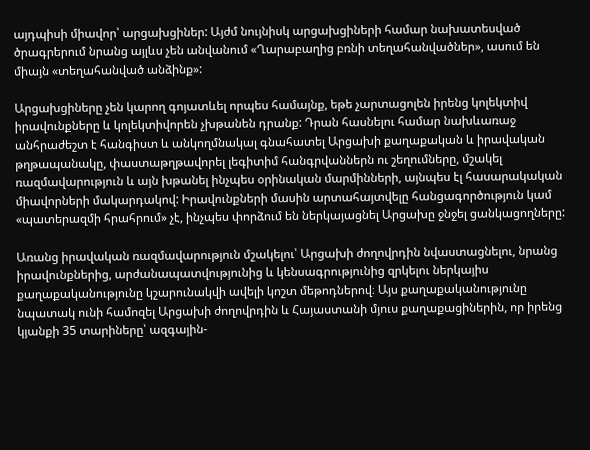այդպիսի միավոր՝ արցախցիներ: Այժմ նույնիսկ արցախցիների համար նախատեսված ծրագրերում նրանց այլևս չեն անվանում «Ղարաբաղից բռնի տեղահանվածներ», ասում են միայն «տեղահանված անձինք»:

Արցախցիները չեն կարող գոյատևել որպես համայնք, եթե չարտացոլեն իրենց կոլեկտիվ իրավունքները և կոլեկտիվորեն չխթանեն դրանք: Դրան հասնելու համար նախևառաջ անհրաժեշտ է հանգիստ և անկողմնակալ գնահատել Արցախի քաղաքական և իրավական թղթապանակը, փաստաթղթավորել լեգիտիմ հանգրվաններն ու շեղումները, մշակել ռազմավարություն և այն խթանել ինչպես օրինական մարմինների, այնպես էլ հասարակական միավորների մակարդակով: Իրավունքների մասին արտահայտվելը հանցագործություն կամ «պատերազմի հրահրում» չէ, ինչպես փորձում են ներկայացնել Արցախը ջնջել ցանկացողները:

Առանց իրավական ռազմավարություն մշակելու՝ Արցախի ժողովրդին նվաստացնելու, նրանց իրավունքներից, արժանապատվությունից և կենսագրությունից զրկելու ներկայիս քաղաքականությունը կշարունակվի ավելի կոշտ մեթոդներով։ Այս քաղաքականությունը նպատակ ունի համոզել Արցախի ժողովրդին և Հայաստանի մյուս քաղաքացիներին, որ իրենց կյանքի 35 տարիները՝ ազգային-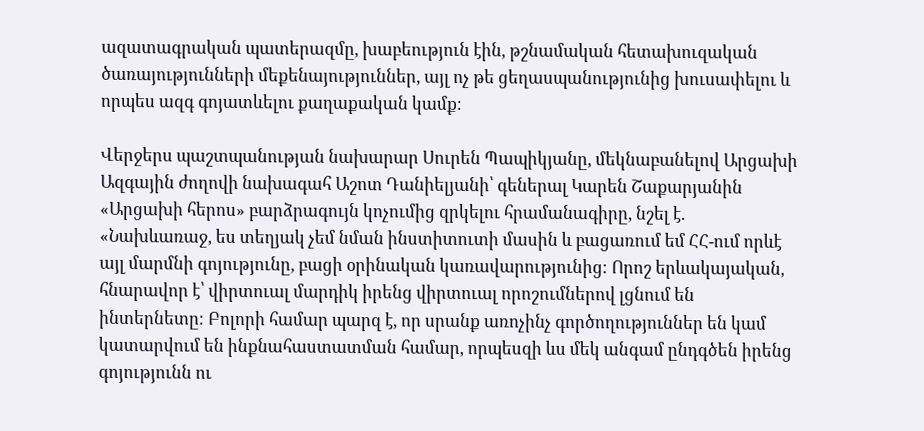ազատագրական պատերազմը, խաբեություն էին, թշնամական հետախուզական ծառայությունների մեքենայություններ, այլ ոչ թե ցեղասպանությունից խուսափելու և որպես ազգ գոյատևելու քաղաքական կամք։

Վերջերս պաշտպանության նախարար Սուրեն Պապիկյանը, մեկնաբանելով Արցախի Ազգային ժողովի նախագահ Աշոտ Դանիելյանի՝ գեներալ Կարեն Շաքարյանին «Արցախի հերոս» բարձրագույն կոչումից զրկելու հրամանագիրը, նշել է. «Նախևառաջ, ես տեղյակ չեմ նման ինստիտուտի մասին և բացառում եմ ՀՀ-ում որևէ այլ մարմնի գոյությունը, բացի օրինական կառավարությունից։ Որոշ երևակայական, հնարավոր է՝ վիրտուալ մարդիկ իրենց վիրտուալ որոշումներով լցնում են ինտերնետը։ Բոլորի համար պարզ է, որ սրանք առոչինչ գործողություններ են կամ կատարվում են ինքնահաստատման համար, որպեսզի ևս մեկ անգամ ընդգծեն իրենց գոյությունն ու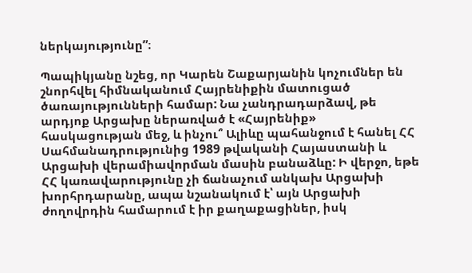ներկայությունը”։

Պապիկյանը նշեց, որ Կարեն Շաքարյանին կոչումներ են շնորհվել հիմնականում Հայրենիքին մատուցած ծառայությունների համար: Նա չանդրադարձավ, թե արդյոք Արցախը ներառված է «Հայրենիք» հասկացության մեջ, և ինչու՞ Ալիևը պահանջում է հանել ՀՀ Սահմանադրությունից 1989 թվականի Հայաստանի և Արցախի վերամիավորման մասին բանաձևը: Ի վերջո, եթե ՀՀ կառավարությունը չի ճանաչում անկախ Արցախի խորհրդարանը, ապա նշանակում է՝ այն Արցախի ժողովրդին համարում է իր քաղաքացիներ, իսկ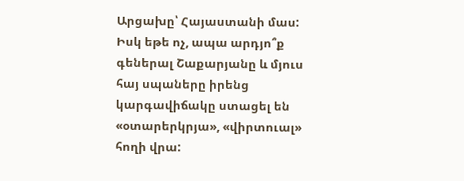Արցախը՝ Հայաստանի մաս: Իսկ եթե ոչ, ապա արդյո՞ք գեներալ Շաքարյանը և մյուս հայ սպաները իրենց կարգավիճակը ստացել են «օտարերկրյա», «վիրտուալ» հողի վրա: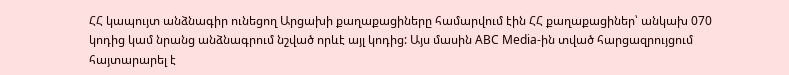ՀՀ կապույտ անձնագիր ունեցող Արցախի քաղաքացիները համարվում էին ՀՀ քաղաքացիներ՝ անկախ 070 կոդից կամ նրանց անձնագրում նշված որևէ այլ կոդից: Այս մասին ABC Media-ին տված հարցազրույցում հայտարարել է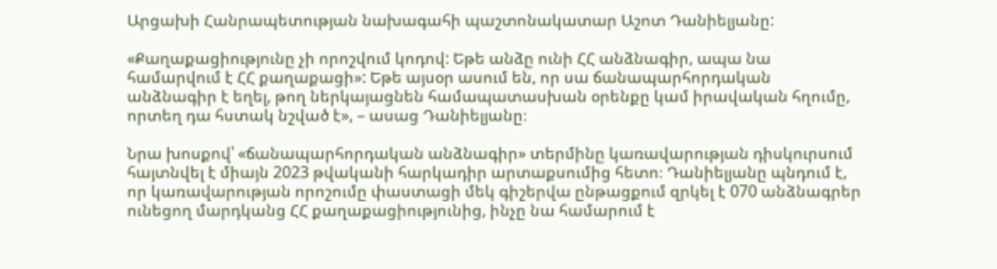Արցախի Հանրապետության նախագահի պաշտոնակատար Աշոտ Դանիելյանը:

«Քաղաքացիությունը չի որոշվում կոդով: Եթե անձը ունի ՀՀ անձնագիր, ապա նա համարվում է ՀՀ քաղաքացի»: Եթե այսօր ասում են, որ սա ճանապարհորդական անձնագիր է եղել, թող ներկայացնեն համապատասխան օրենքը կամ իրավական հղումը, որտեղ դա հստակ նշված է», – ասաց Դանիելյանը։

Նրա խոսքով՝ «ճանապարհորդական անձնագիր» տերմինը կառավարության դիսկուրսում հայտնվել է միայն 2023 թվականի հարկադիր արտաքսումից հետո։ Դանիելյանը պնդում է, որ կառավարության որոշումը փաստացի մեկ գիշերվա ընթացքում զրկել է 070 անձնագրեր ունեցող մարդկանց ՀՀ քաղաքացիությունից, ինչը նա համարում է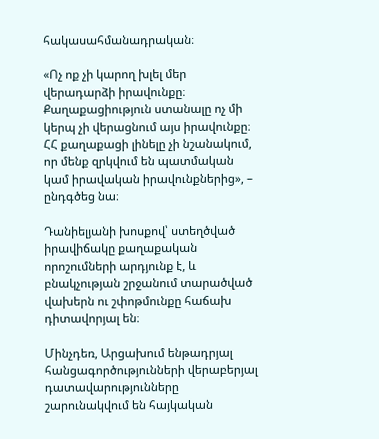հակասահմանադրական։

«Ոչ ոք չի կարող խլել մեր վերադարձի իրավունքը։ Քաղաքացիություն ստանալը ոչ մի կերպ չի վերացնում այս իրավունքը։ ՀՀ քաղաքացի լինելը չի նշանակում, որ մենք զրկվում են պատմական կամ իրավական իրավունքներից», – ընդգծեց նա։

Դանիելյանի խոսքով՝ ստեղծված իրավիճակը քաղաքական որոշումների արդյունք է, և բնակչության շրջանում տարածված վախերն ու շփոթմունքը հաճախ դիտավորյալ են։

Մինչդեռ, Արցախում ենթադրյալ հանցագործությունների վերաբերյալ դատավարությունները շարունակվում են հայկական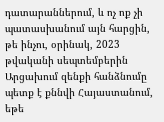դատարաններում, և ոչ ոք չի պատասխանում այն հարցին, թե ինչու, օրինակ, 2023 թվականի սեպտեմբերին Արցախում զենքի հանձնումը պետք է քննվի Հայաստանում, եթե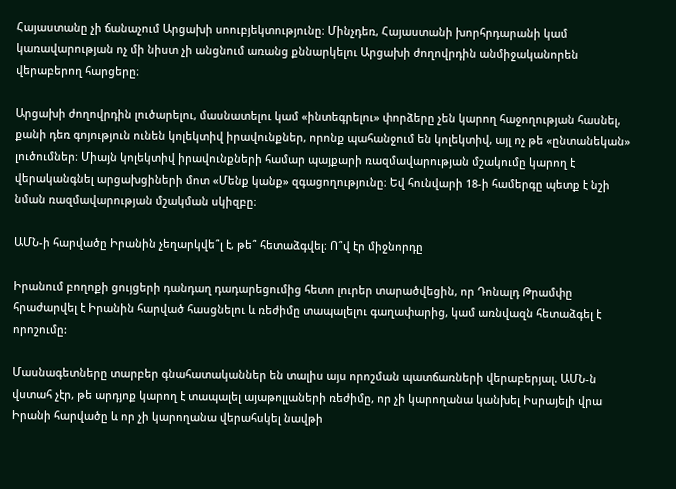Հայաստանը չի ճանաչում Արցախի սոուբյեկտությունը։ Մինչդեռ, Հայաստանի խորհրդարանի կամ կառավարության ոչ մի նիստ չի անցնում առանց քննարկելու Արցախի ժողովրդին անմիջականորեն վերաբերող հարցերը։

Արցախի ժողովրդին լուծարելու, մասնատելու կամ «ինտեգրելու» փորձերը չեն կարող հաջողության հասնել, քանի դեռ գոյություն ունեն կոլեկտիվ իրավունքներ, որոնք պահանջում են կոլեկտիվ, այլ ոչ թե «ընտանեկան» լուծումներ։ Միայն կոլեկտիվ իրավունքների համար պայքարի ռազմավարության մշակումը կարող է վերականգնել արցախցիների մոտ «Մենք կանք» զգացողությունը։ Եվ հունվարի 18-ի համերգը պետք է նշի նման ռազմավարության մշակման սկիզբը։

ԱՄՆ-ի հարվածը Իրանին չեղարկվե՞լ է, թե՞ հետաձգվել։ Ո՞վ էր միջնորդը

Իրանում բողոքի ցույցերի դանդաղ դադարեցումից հետո լուրեր տարածվեցին, որ Դոնալդ Թրամփը հրաժարվել է Իրանին հարված հասցնելու և ռեժիմը տապալելու գաղափարից, կամ առնվազն հետաձգել է որոշումը:

Մասնագետները տարբեր գնահատականներ են տալիս այս որոշման պատճառների վերաբերյալ. ԱՄՆ-ն վստահ չէր, թե արդյոք կարող է տապալել այաթոլլաների ռեժիմը, որ չի կարողանա կանխել Իսրայելի վրա Իրանի հարվածը և որ չի կարողանա վերահսկել նավթի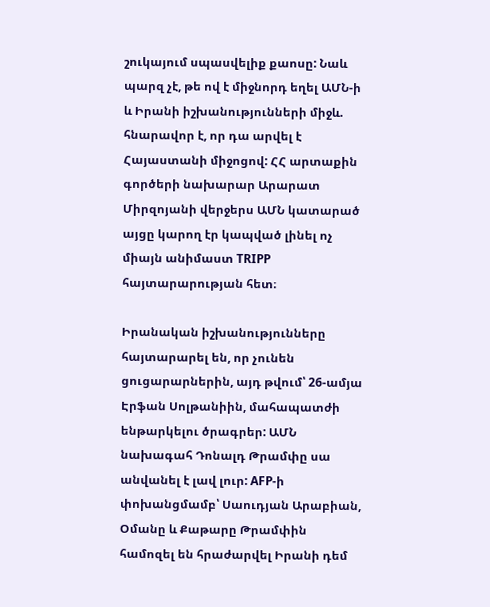շուկայում սպասվելիք քաոսը: Նաև պարզ չէ, թե ով է միջնորդ եղել ԱՄՆ-ի և Իրանի իշխանությունների միջև. հնարավոր է, որ դա արվել է Հայաստանի միջոցով: ՀՀ արտաքին գործերի նախարար Արարատ Միրզոյանի վերջերս ԱՄՆ կատարած այցը կարող էր կապված լինել ոչ միայն անիմաստ TRIPP հայտարարության հետ։

Իրանական իշխանությունները հայտարարել են, որ չունեն ցուցարարներին, այդ թվում՝ 26-ամյա Էրֆան Սոլթանիին, մահապատժի ենթարկելու ծրագրեր: ԱՄՆ նախագահ Դոնալդ Թրամփը սա անվանել է լավ լուր: AFP-ի փոխանցմամբ՝ Սաուդյան Արաբիան, Օմանը և Քաթարը Թրամփին համոզել են հրաժարվել Իրանի դեմ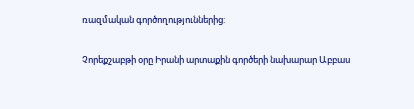ռազմական գործողություններից:

Չորեքշաբթի օրը Իրանի արտաքին գործերի նախարար Աբբաս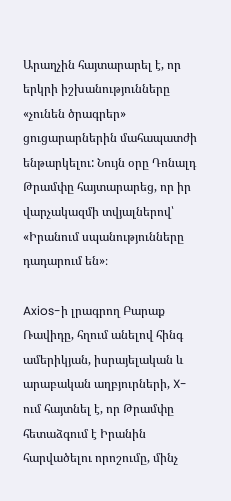Արաղչին հայտարարել է, որ երկրի իշխանությունները «չունեն ծրագրեր» ցուցարարներին մահապատժի ենթարկելու: Նույն օրը Դոնալդ Թրամփը հայտարարեց, որ իր վարչակազմի տվյալներով՝ «Իրանում սպանությունները դադարում են»։

Axios-ի լրագրող Բարաք Ռավիդը, հղում անելով հինգ ամերիկյան, իսրայելական և արաբական աղբյուրների, X-ում հայտնել է, որ Թրամփը հետաձգում է Իրանին հարվածելու որոշումը, մինչ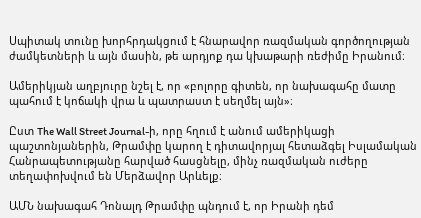Սպիտակ տունը խորհրդակցում է հնարավոր ռազմական գործողության ժամկետների և այն մասին, թե արդյոք դա կխաթարի ռեժիմը Իրանում։

Ամերիկյան աղբյուրը նշել է, որ «բոլորը գիտեն, որ նախագահը մատը պահում է կոճակի վրա և պատրաստ է սեղմել այն»։

Ըստ The Wall Street Journal-ի, որը հղում է անում ամերիկացի պաշտոնյաներին, Թրամփը կարող է դիտավորյալ հետաձգել Իսլամական Հանրապետությանը հարված հասցնելը, մինչ ռազմական ուժերը տեղափոխվում են Մերձավոր Արևելք։

ԱՄՆ նախագահ Դոնալդ Թրամփը պնդում է, որ Իրանի դեմ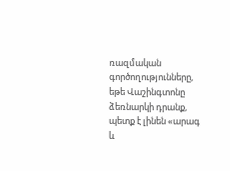ռազմական գործողությունները, եթե Վաշինգտոնը ձեռնարկի դրանք, պետք է լինեն «արագ և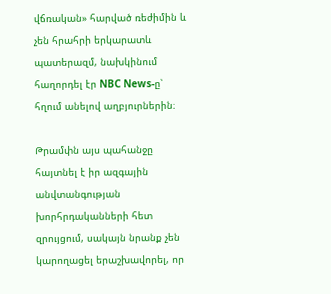վճռական» հարված ռեժիմին և չեն հրահրի երկարատև պատերազմ, նախկինում հաղորդել էր NBC News-ը՝ հղում անելով աղբյուրներին։

Թրամփն այս պահանջը հայտնել է իր ազգային անվտանգության խորհրդականների հետ զրույցում, սակայն նրանք չեն կարողացել երաշխավորել, որ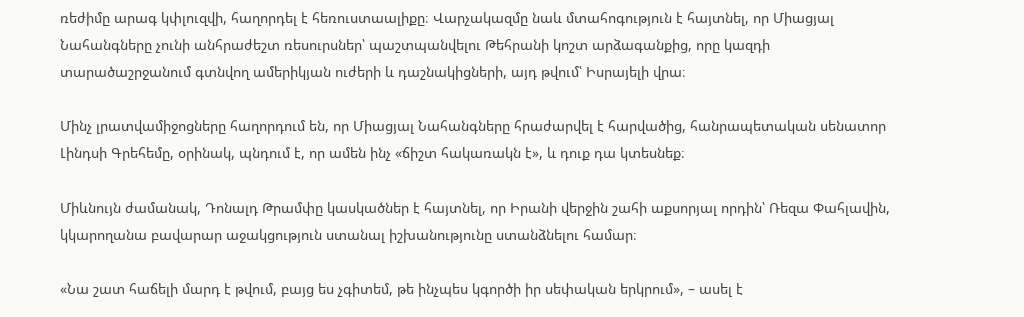ռեժիմը արագ կփլուզվի, հաղորդել է հեռուստաալիքը։ Վարչակազմը նաև մտահոգություն է հայտնել, որ Միացյալ Նահանգները չունի անհրաժեշտ ռեսուրսներ՝ պաշտպանվելու Թեհրանի կոշտ արձագանքից, որը կազդի տարածաշրջանում գտնվող ամերիկյան ուժերի և դաշնակիցների, այդ թվում՝ Իսրայելի վրա։

Մինչ լրատվամիջոցները հաղորդում են, որ Միացյալ Նահանգները հրաժարվել է հարվածից, հանրապետական սենատոր Լինդսի Գրեհեմը, օրինակ, պնդում է, որ ամեն ինչ «ճիշտ հակառակն է», և դուք դա կտեսնեք։

Միևնույն ժամանակ, Դոնալդ Թրամփը կասկածներ է հայտնել, որ Իրանի վերջին շահի աքսորյալ որդին՝ Ռեզա Փահլավին, կկարողանա բավարար աջակցություն ստանալ իշխանությունը ստանձնելու համար։

«Նա շատ հաճելի մարդ է թվում, բայց ես չգիտեմ, թե ինչպես կգործի իր սեփական երկրում», – ասել է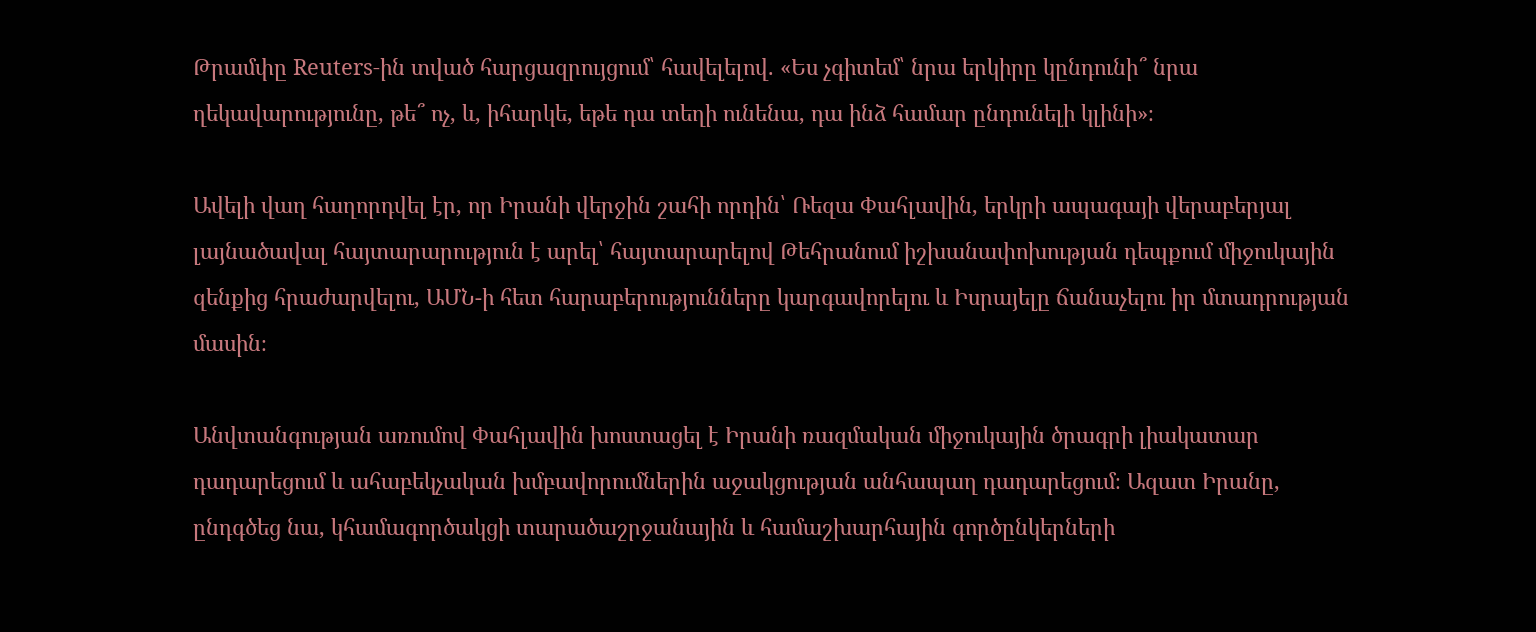Թրամփը Reuters-ին տված հարցազրույցում՝ հավելելով. «Ես չգիտեմ՝ նրա երկիրը կընդունի՞ նրա ղեկավարությունը, թե՞ ոչ, և, իհարկե, եթե դա տեղի ունենա, դա ինձ համար ընդունելի կլինի»։

Ավելի վաղ հաղորդվել էր, որ Իրանի վերջին շահի որդին՝ Ռեզա Փահլավին, երկրի ապագայի վերաբերյալ լայնածավալ հայտարարություն է արել՝ հայտարարելով Թեհրանում իշխանափոխության դեպքում միջուկային զենքից հրաժարվելու, ԱՄՆ-ի հետ հարաբերությունները կարգավորելու և Իսրայելը ճանաչելու իր մտադրության մասին։

Անվտանգության առումով Փահլավին խոստացել է Իրանի ռազմական միջուկային ծրագրի լիակատար դադարեցում և ահաբեկչական խմբավորումներին աջակցության անհապաղ դադարեցում։ Ազատ Իրանը, ընդգծեց նա, կհամագործակցի տարածաշրջանային և համաշխարհային գործընկերների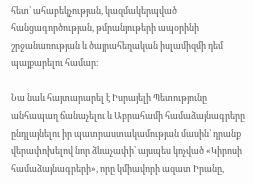հետ՝ ահաբեկչության, կազմակերպված հանցագործության, թմրանյութերի ապօրինի շրջանառության և ծայրահեղական իսլամիզմի դեմ պայքարելու համար։

Նա նաև հայտարարել է Իսրայելի Պետությունը անհապաղ ճանաչելու և Աբրահամի համաձայնագրերը ընդլայնելու իր պատրաստակամության մասին՝ դրանք վերափոխելով նոր ձևաչափի՝ այսպես կոչված «Կիրոսի համաձայնագրերի», որը կմիավորի ազատ Իրանը,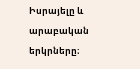Իսրայելը և արաբական երկրները։